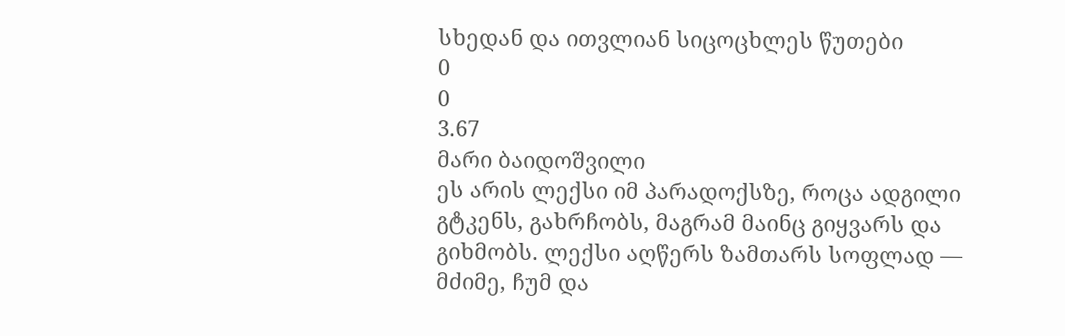სხედან და ითვლიან სიცოცხლეს წუთები
0
0
3.67
მარი ბაიდოშვილი
ეს არის ლექსი იმ პარადოქსზე, როცა ადგილი გტკენს, გახრჩობს, მაგრამ მაინც გიყვარს და გიხმობს. ლექსი აღწერს ზამთარს სოფლად — მძიმე, ჩუმ და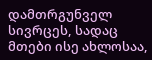დამთრგუნველ სივრცეს, სადაც მთები ისე ახლოსაა,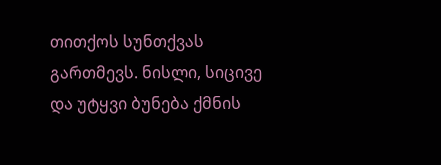თითქოს სუნთქვას გართმევს. ნისლი, სიცივე და უტყვი ბუნება ქმნის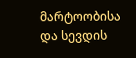მარტოობისა და სევდის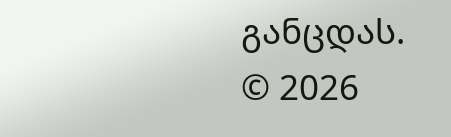განცდას.
© 2026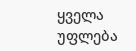ყველა უფლება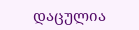დაცულია